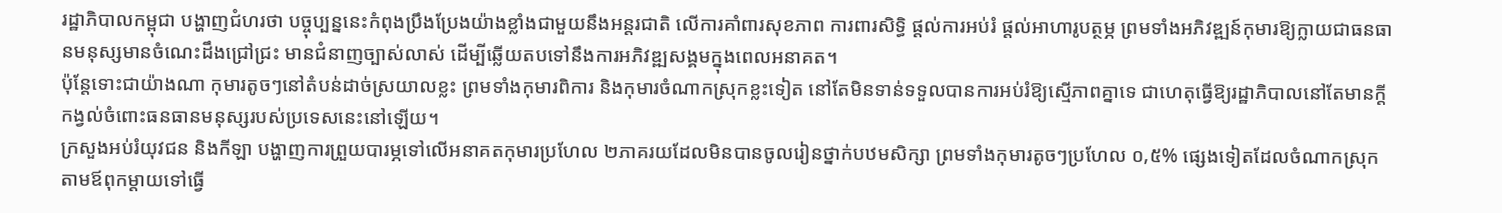រដ្ឋាភិបាលកម្ពុជា បង្ហាញជំហរថា បច្ចុប្បន្ននេះកំពុងប្រឹងប្រែងយ៉ាងខ្លាំងជាមួយនឹងអន្តរជាតិ លើការគាំពារសុខភាព ការពារសិទ្ធិ ផ្ដល់ការអប់រំ ផ្ដល់អាហារូបត្ថម្ភ ព្រមទាំងអភិវឌ្ឍន៍កុមារឱ្យក្លាយជាធនធានមនុស្សមានចំណេះដឹងជ្រៅជ្រះ មានជំនាញច្បាស់លាស់ ដើម្បីឆ្លើយតបទៅនឹងការអភិវឌ្ឍសង្គមក្នុងពេលអនាគត។
ប៉ុន្តែទោះជាយ៉ាងណា កុមារតូចៗនៅតំបន់ដាច់ស្រយាលខ្លះ ព្រមទាំងកុមារពិការ និងកុមារចំណាកស្រុកខ្លះទៀត នៅតែមិនទាន់ទទួលបានការអប់រំឱ្យស្មើភាពគ្នាទេ ជាហេតុធ្វើឱ្យរដ្ឋាភិបាលនៅតែមានក្ដីកង្វល់ចំពោះធនធានមនុស្សរបស់ប្រទេសនេះនៅឡើយ។
ក្រសួងអប់រំយុវជន និងកីឡា បង្ហាញការព្រួយបារម្ភទៅលើអនាគតកុមារប្រហែល ២ភាគរយដែលមិនបានចូលរៀនថ្នាក់បឋមសិក្សា ព្រមទាំងកុមារតូចៗប្រហែល ០,៥% ផ្សេងទៀតដែលចំណាកស្រុកតាមឪពុកម្ដាយទៅធ្វើ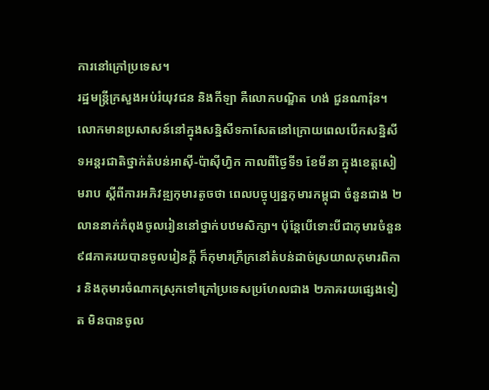ការនៅក្រៅប្រទេស។
រដ្ឋមន្ត្រីក្រសួងអប់រំយុវជន និងកីឡា គឺលោកបណ្ឌិត ហង់ ជួនណារ៉ុន។ លោកមានប្រសាសន៍នៅក្នុងសន្និសីទកាសែតនៅក្រោយពេលបើកសន្និសីទអន្តរជាតិថ្នាក់តំបន់អាស៊ី-ប៉ាស៊ីហ្វិក កាលពីថ្ងៃទី១ ខែមីនា ក្នុងខេត្តសៀមរាប ស្ដីពីការអភិវឌ្ឍកុមារតូចថា ពេលបច្ចុប្បន្នកុមារកម្ពុជា ចំនួនជាង ២លាននាក់កំពុងចូលរៀននៅថ្នាក់បឋមសិក្សា។ ប៉ុន្តែបើទោះបីជាកុមារចំនួន ៩៨ភាគរយបានចូលរៀនក្ដី ក៏កុមារក្រីក្រនៅតំបន់ដាច់ស្រយាលកុមារពិការ និងកុមារចំណាកស្រុកទៅក្រៅប្រទេសប្រហែលជាង ២ភាគរយផ្សេងទៀត មិនបានចូល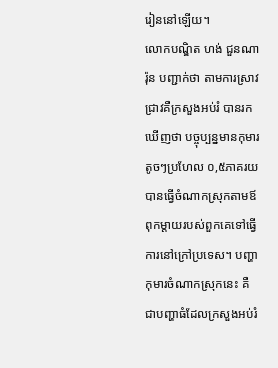រៀននៅឡើយ។
លោកបណ្ឌិត ហង់ ជួនណារ៉ុន បញ្ជាក់ថា តាមការស្រាវជ្រាវគឺក្រសួងអប់រំ បានរកឃើញថា បច្ចុប្បន្នមានកុមារតូចៗប្រហែល ០,៥ភាគរយ បានធ្វើចំណាកស្រុកតាមឪពុកម្ដាយរបស់ពួកគេទៅធ្វើការនៅក្រៅប្រទេស។ បញ្ហាកុមារចំណាកស្រុកនេះ គឺជាបញ្ហាធំដែលក្រសួងអប់រំ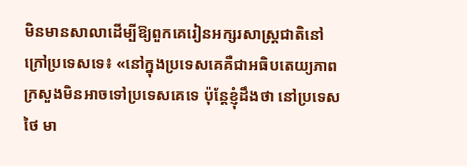មិនមានសាលាដើម្បីឱ្យពួកគេរៀនអក្សរសាស្ត្រជាតិនៅក្រៅប្រទេសទេ៖ «នៅក្នុងប្រទេសគេគឺជាអធិបតេយ្យភាពក្រសួងមិនអាចទៅប្រទេសគេទេ ប៉ុន្តែខ្ញុំដឹងថា នៅប្រទេសថៃ មា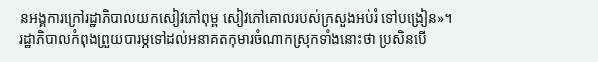នអង្គការក្រៅរដ្ឋាភិបាលយកសៀវភៅពុម្ព សៀវភៅគោលរបស់ក្រសួងអប់រំ ទៅបង្រៀន»។
រដ្ឋាភិបាលកំពុងព្រួយបារម្ភទៅដល់អនាគតកុមារចំណាកស្រុកទាំងនោះថា ប្រសិនបើ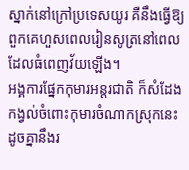ស្នាក់នៅក្រៅប្រទេសយូរ គឺនឹងធ្វើឱ្យពួកគេហួសពេលរៀនសូត្រនៅពេលដែលធំពេញវ័យឡើង។
អង្គការផ្នែកកុមារអន្តរជាតិ ក៏សំដែងកង្វល់ចំពោះកុមារចំណាកស្រុកនេះ ដូចគ្នានឹងរ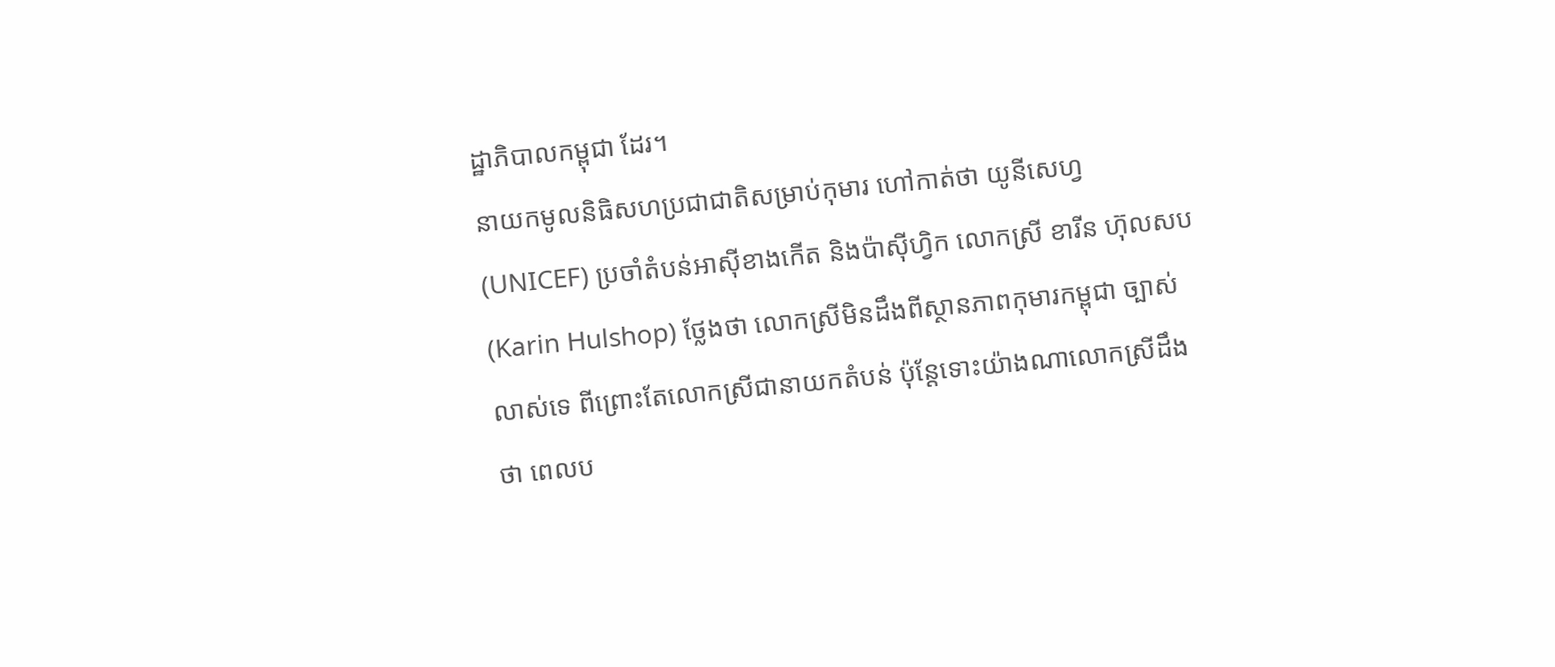ដ្ឋាភិបាលកម្ពុជា ដែរ។
នាយកមូលនិធិសហប្រជាជាតិសម្រាប់កុមារ ហៅកាត់ថា យូនីសេហ្វ (UNICEF) ប្រចាំតំបន់អាស៊ីខាងកើត និងប៉ាស៊ីហ្វិក លោកស្រី ខារីន ហ៊ុលសប (Karin Hulshop) ថ្លែងថា លោកស្រីមិនដឹងពីស្ថានភាពកុមារកម្ពុជា ច្បាស់លាស់ទេ ពីព្រោះតែលោកស្រីជានាយកតំបន់ ប៉ុន្តែទោះយ៉ាងណាលោកស្រីដឹងថា ពេលប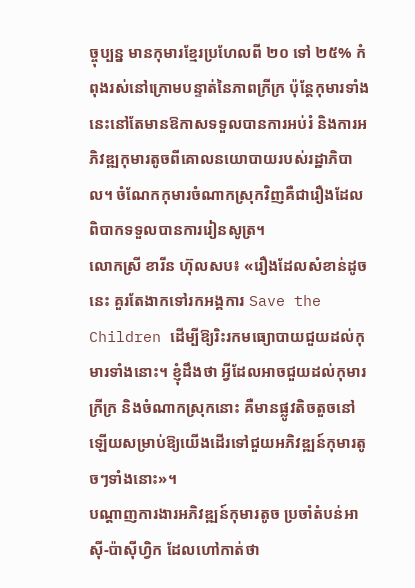ច្ចុប្បន្ន មានកុមារខ្មែរប្រហែលពី ២០ ទៅ ២៥% កំពុងរស់នៅក្រោមបន្ទាត់នៃភាពក្រីក្រ ប៉ុន្តែកុមារទាំងនេះនៅតែមានឱកាសទទួលបានការអប់រំ និងការអភិវឌ្ឍកុមារតូចពីគោលនយោបាយរបស់រដ្ឋាភិបាល។ ចំណែកកុមារចំណាកស្រុកវិញគឺជារឿងដែលពិបាកទទួលបានការរៀនសូត្រ។
លោកស្រី ខារីន ហ៊ុលសប៖ «រឿងដែលសំខាន់ដូចនេះ គួរតែងាកទៅរកអង្គការ Save the Children ដើម្បីឱ្យរិះរកមធ្យោបាយជួយដល់កុមារទាំងនោះ។ ខ្ញុំដឹងថា អ្វីដែលអាចជួយដល់កុមារក្រីក្រ និងចំណាកស្រុកនោះ គឺមានផ្លូវតិចតួចនៅឡើយសម្រាប់ឱ្យយើងដើរទៅជួយអភិវឌ្ឍន៍កុមារតូចៗទាំងនោះ»។
បណ្ដាញការងារអភិវឌ្ឍន៍កុមារតូច ប្រចាំតំបន់អាស៊ី-ប៉ាស៊ីហ្វិក ដែលហៅកាត់ថា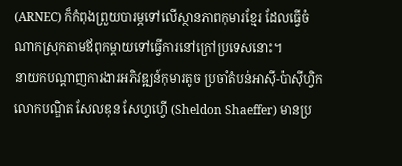(ARNEC) ក៏កំពុងព្រួយបារម្ភទៅលើស្ថានភាពកុមារខ្មែរ ដែលធ្វើចំណាកស្រុកតាមឪពុកម្ដាយទៅធ្វើការនៅក្រៅប្រទេសនោះ។
នាយកបណ្ដាញការងារអភិវឌ្ឍន៍កុមារតូច ប្រចាំតំបន់អាស៊ី-ប៉ាស៊ីហ្វិក លោកបណ្ឌិត សែលឌុន សែហ្វហ្វើ (Sheldon Shaeffer) មានប្រ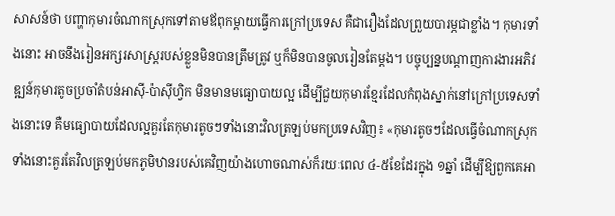សាសន៍ថា បញ្ហាកុមារចំណាកស្រុកទៅតាមឪពុកម្ដាយធ្វើការក្រៅប្រទេស គឺជារឿងដែលព្រួយបារម្ភជាខ្លាំង។ កុមារទាំងនោះ អាចនឹងរៀនអក្សរសាស្ត្ររបស់ខ្លួនមិនបានត្រឹមត្រូវ ឬក៏មិនបានចូលរៀនតែម្ដង។ បច្ចុប្បន្នបណ្ដាញការងារអភិវឌ្ឍន៍កុមារតូចប្រចាំតំបន់អាស៊ី-ប៉ាស៊ីហ្វិក មិនមានមធ្យោបាយល្អ ដើម្បីជួយកុមារខ្មែរដែលកំពុងស្នាក់នៅក្រៅប្រទេសទាំងនោះទេ គឺមធ្យោបាយដែលល្អគួរតែកុមារតូចៗទាំងនោះវិលត្រឡប់មកប្រទេសវិញ៖ «កុមារតូចៗដែលធ្វើចំណាកស្រុកទាំងនោះគួរតែវិលត្រឡប់មកភូមិឋានរបស់គេវិញយ៉ាងហោចណាស់ក៏រយៈពេល ៤-៥ខែដែរក្នុង ១ឆ្នាំ ដើម្បីឱ្យពួកគេអា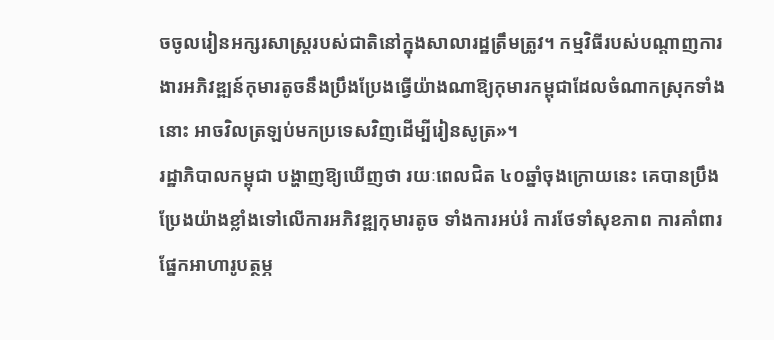ចចូលរៀនអក្សរសាស្ត្ររបស់ជាតិនៅក្នុងសាលារដ្ឋត្រឹមត្រូវ។ កម្មវិធីរបស់បណ្ដាញការងារអភិវឌ្ឍន៍កុមារតូចនឹងប្រឹងប្រែងធ្វើយ៉ាងណាឱ្យកុមារកម្ពុជាដែលចំណាកស្រុកទាំងនោះ អាចវិលត្រឡប់មកប្រទេសវិញដើម្បីរៀនសូត្រ»។
រដ្ឋាភិបាលកម្ពុជា បង្ហាញឱ្យឃើញថា រយៈពេលជិត ៤០ឆ្នាំចុងក្រោយនេះ គេបានប្រឹងប្រែងយ៉ាងខ្លាំងទៅលើការអភិវឌ្ឍកុមារតូច ទាំងការអប់រំ ការថែទាំសុខភាព ការគាំពារផ្នែកអាហារូបត្ថម្ភ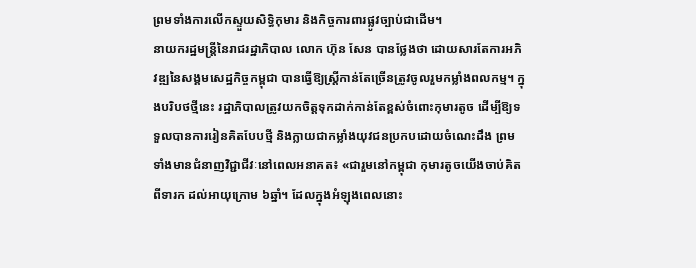ព្រមទាំងការលើកស្ទួយសិទ្ធិកុមារ និងកិច្ចការពារផ្លូវច្បាប់ជាដើម។
នាយករដ្ឋមន្ត្រីនៃរាជរដ្ឋាភិបាល លោក ហ៊ុន សែន បានថ្លែងថា ដោយសារតែការអភិវឌ្ឍនៃសង្គមសេដ្ឋកិច្ចកម្ពុជា បានធ្វើឱ្យស្ត្រីកាន់តែច្រើនត្រូវចូលរួមកម្លាំងពលកម្ម។ ក្នុងបរិបថថ្មីនេះ រដ្ឋាភិបាលត្រូវយកចិត្តទុកដាក់កាន់តែខ្ពស់ចំពោះកុមារតូច ដើម្បីឱ្យទទួលបានការរៀនគិតបែបថ្មី និងក្លាយជាកម្លាំងយុវជនប្រកបដោយចំណេះដឹង ព្រមទាំងមានជំនាញវិជ្ជាជីវៈនៅពេលអនាគត៖ «ជារួមនៅកម្ពុជា កុមារតូចយើងចាប់គិតពីទារក ដល់អាយុក្រោម ៦ឆ្នាំ។ ដែលក្នុងអំឡុងពេលនោះ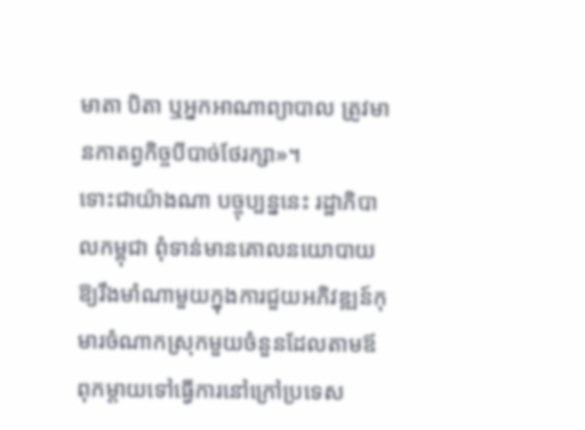មាតា បិតា ឬអ្នកអាណាព្យាបាល ត្រូវមានកាតព្វកិច្ចបីបាច់ថែរក្សា»។
ទោះជាយ៉ាងណា បច្ចុប្បន្ននេះ រដ្ឋាភិបាលកម្ពុជា ពុំទាន់មានគោលនយោបាយឱ្យរឹងមាំណាមួយក្នុងការជួយអភិវឌ្ឍន៍កុមារចំណាកស្រុកមួយចំនួនដែលតាមឪពុកម្ដាយទៅធ្វើការនៅក្រៅប្រទេស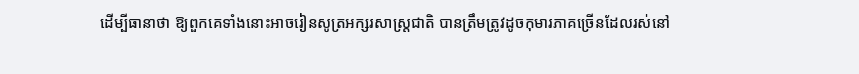ដើម្បីធានាថា ឱ្យពួកគេទាំងនោះអាចរៀនសូត្រអក្សរសាស្ត្រជាតិ បានត្រឹមត្រូវដូចកុមារភាគច្រើនដែលរស់នៅ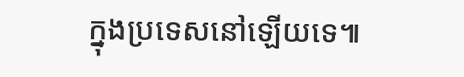ក្នុងប្រទេសនៅឡើយទេ៕